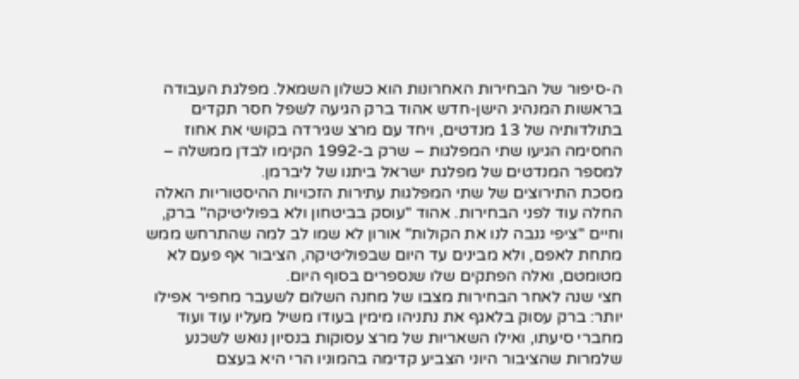ה-סיפור של הבחירות האחרונות הוא כשלון השמאל. מפלגת העבודה בראשות המנהיג הישן-חדש אהוד ברק הגיעה לשפל חסר תקדים בתולדותיה של 13 מנדטים, ויחד עם מרצ שגירדה בקושי את אחוז החסימה הגיעו שתי המפלגות – שרק ב-1992 הקימו לבדן ממשלה – למספר המנדטים של מפלגת ישראל ביתנו של ליברמן.
מסכת התירוצים של שתי המפלגות עתירות הזכויות ההיסטוריות האלה החלה עוד לפני הבחירות. אהוד "עוסק בביטחון ולא בפוליטיקה" ברק, וחיים "ציפי גנבה לנו את הקולות" אורון לא שמו לב למה שהתרחש ממש מתחת לאפם, ולא מבינים עד היום שבפוליטיקה, הציבור אף פעם לא מטומטם, ואלה הפתקים שלו שנספרים בסוף היום.
חצי שנה לאחר הבחירות מצבו של מחנה השלום לשעבר מחפיר אפילו יותר: ברק עסוק בלאגף את נתניהו מימין בעודו משיל מעליו עוד ועוד מחברי סיעתו, ואילו השאריות של מרצ עסוקות בנסיון נואש לשכנע שלמרות שהציבור היוני הצביע קדימה בהמוניו הרי היא בעצם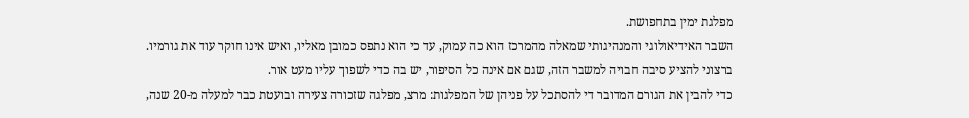מפלגת ימין בתחפושת.
השבר האידיאולוגי והמנהיגותי שמאלה מהמרכז הוא כה עמוק, עד כי הוא נתפס כמובן מאליו, ואיש אינו חוקר עוד את גורמיו. ברצוני להציע סיבה חבויה למשבר הזה, שגם אם אינה כל הסיפור, יש בה כדי לשפוך עליו מעט אור.
כדי להבין את הגורם המדובר די להסתכל על פניהן של המפלגות: מרצ, מפלגה שזכורה צעירה ובועטת כבר למעלה מ-20 שנה,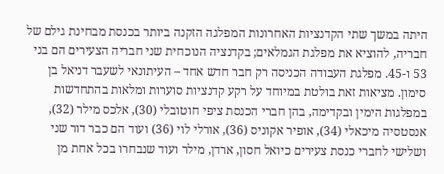היתה במשך שתי הקדנציות האחרונות המפלגה הזקנה ביותר בכנסת מבחינת גילם של חבריה, להוציא את מפלגת הגמלאים; בקדנציה הנוכחית שני חבריה הצעירים הם בני 53 ו-45. מפלגת העבודה הכניסה רק חבר חדש אחד – העיתונאי לשעבר דניאל בן סימון. מציאות זאת בולטת במיוחד על רקע קדנציות סוערות ומלאות בהתחדשות במפלגות הימין ובקדימה, בהן חברי הכנסת ציפי חוטובלי (30), אלכס מילר (32), אנסטסיה מיכאלי (34), אופיר אקוניס (36), אורלי לוי (36) ועוד הם כבר דור שני ושלישי לחברי כנסת צעירים כיואל חסון, ארדן, מילר ועוד שנבחרו בכל אחת מן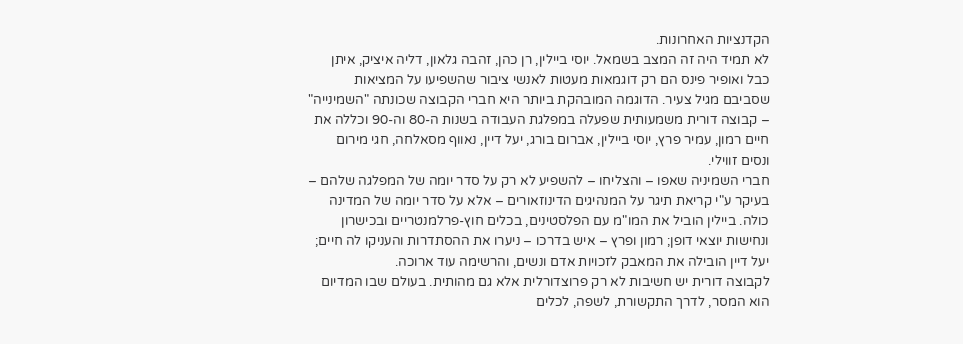הקדנציות האחרונות.
לא תמיד היה זה המצב בשמאל. יוסי ביילין, רן כהן, זהבה גלאון, דליה איציק, איתן כבל ואופיר פינס הם רק דוגמאות מעטות לאנשי ציבור שהשפיעו על המציאות שסביבם מגיל צעיר. הדוגמה המובהקת ביותר היא חברי הקבוצה שכונתה "השמינייה" – קבוצה דורית משמעותית שפעלה במפלגת העבודה בשנות ה-80 וה-90 וכללה את חיים רמון, עמיר פרץ, יוסי ביילין, אברום בורג, יעל דיין, נאווף מסאלחה, חגי מירום ונסים זווילי.
חברי השמיניה שאפו – והצליחו – להשפיע לא רק על סדר יומה של המפלגה שלהם – בעיקר ע"י קריאת תיגר על המנהיגים הדינוזאורים – אלא על סדר יומה של המדינה כולה. ביילין הוביל את המו"מ עם הפלסטינים, בכלים חוץ-פרלמנטריים ובכישרון ונחישות יוצאי דופן; רמון ופרץ – איש בדרכו – ניערו את ההסתדרות והעניקו לה חיים; יעל דיין הובילה את המאבק לזכויות אדם ונשים, והרשימה עוד ארוכה.
לקבוצה דורית יש חשיבות לא רק פרוצדורלית אלא גם מהותית. בעולם שבו המדיום הוא המסר, לדרך התקשורת, לשפה, לכלים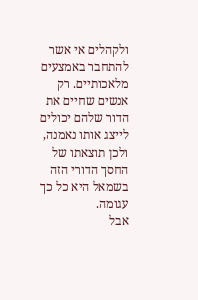ולקהלים אי אשר להתחבר באמצעים מלאכותיים. רק אנשים שחיים את הדור שלהם יכולים לייצג אותו נאמנה, ולכן תוצאתו של החסך הדורי הזה בשמאל היא כל כך עגומה.
אבל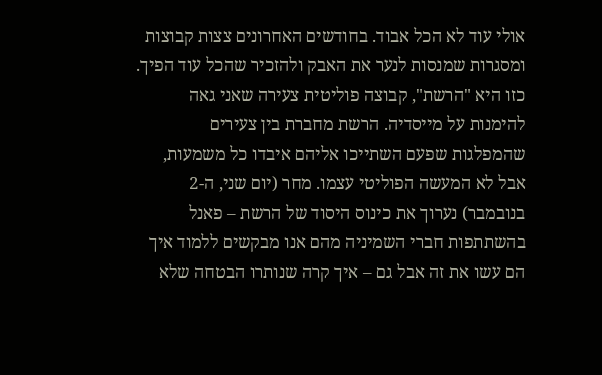אולי עוד לא הכל אבוד. בחודשים האחרונים צצות קבוצות ומסגרות שמנסות לנער את האבק ולהזכיר שהכל עוד הפיך. כזו היא "הרשת", קבוצה פוליטית צעירה שאני גאה להימנות על מייסדיה. הרשת מחברת בין צעירים שהמפלגות שפעם השתייכו אליהם איבדו כל משמעות, אבל לא המעשה הפוליטי עצמו. מחר (יום שני, ה-2 בנובמבר) נערוך את כינוס היסוד של הרשת – פאנל בהשתתפות חברי השמיניה מהם אנו מבקשים ללמוד איך הם עשו את זה אבל גם – איך קרה שנותרו הבטחה שלא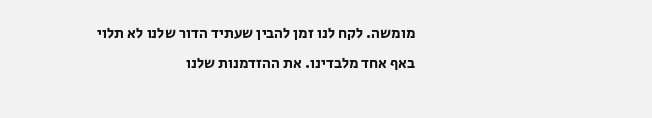מומשה. לקח לנו זמן להבין שעתיד הדור שלנו לא תלוי באף אחד מלבדינו. את ההזדמנות שלנו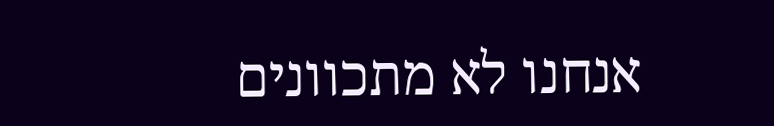אנחנו לא מתכוונים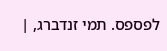לפספס. תמי זנדברג, |